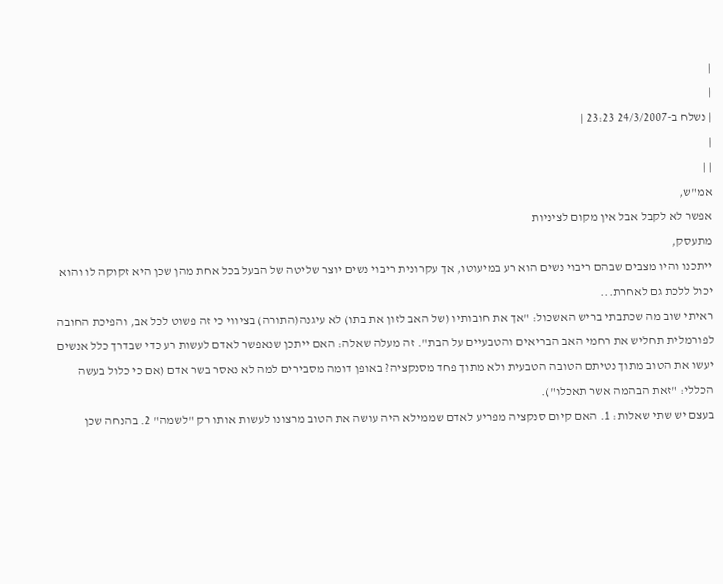|
|
| נשלח ב-24/3/2007 23:23 |
|
| |
אמ"ש,
אפשר לא לקבל אבל אין מקום לציניות
מתעסק,
ייתכנו והיו מצבים שבהם ריבוי נשים הוא רע במיעוטו, אך עקרונית ריבוי נשים יוצר שליטה של הבעל בכל אחת מהן שכן היא זקוקה לו והוא יכול ללכת גם לאחרת...
ראיתי שוב מה שכתבתי בריש האשכול: "אך את חובותיו (של האב לזון את בתו) לא עיגנה(התורה) בציווי כי זה פשוט לכל אב, והפיכת החובה לפורמלית תחליש את רחמי האב הבריאים והטבעיים על הבת". זה מעלה שאלה: האם ייתכן שנאפשר לאדם לעשות רע כדי שבדרך כלל אנשים יעשו את הטוב מתוך נטיתם הטובה הטבעית ולא מתוך פחד מסנקציה? באופן דומה מסבירים למה לא נאסר בשר אדם (אם כי כלול בעשה הכללי: "זאת הבהמה אשר תאכלו").
בעצם יש שתי שאלות: 1. האם קיום סנקציה מפריע לאדם שממילא היה עושה את הטוב מרצונו לעשות אותו רק "לשמה" 2. בהנחה שכן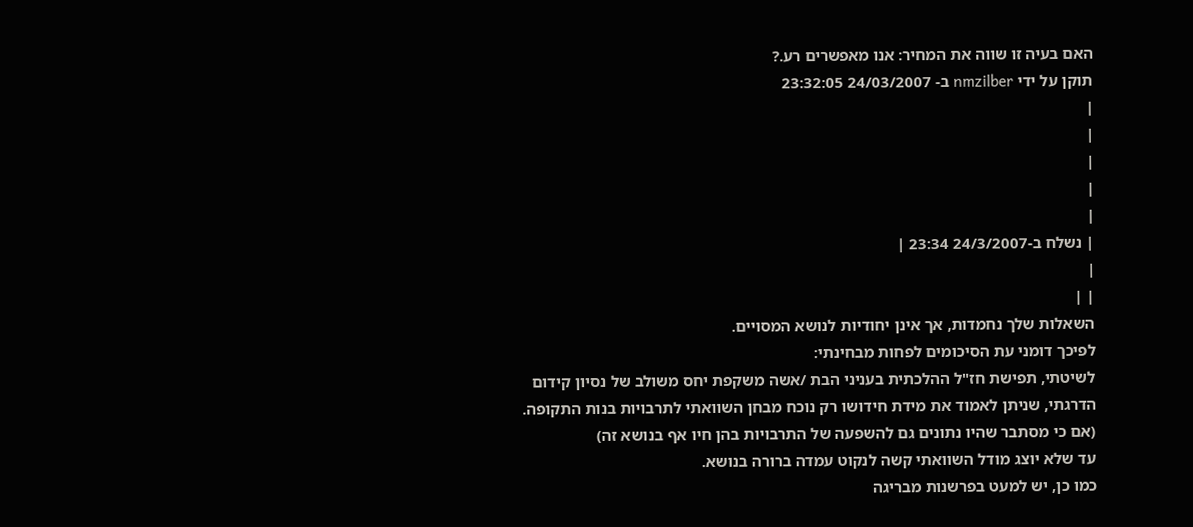האם בעיה זו שווה את המחיר: אנו מאפשרים רע.?
תוקן על ידי nmzilber ב- 24/03/2007 23:32:05
|
|
|
|
|
| נשלח ב-24/3/2007 23:34 |
|
| |
השאלות שלך נחמדות, אך אינן יחודיות לנושא המסויים.
לפיכך דומני עת הסיכומים לפחות מבחינתי:
לשיטתי, תפישת חז"ל ההלכתית בעניני הבת /אשה משקפת יחס משולב של נסיון קידום הדרגתי, שניתן לאמוד את מידת חידושו רק נוכח מבחן השוואתי לתרבויות בנות התקופה.
(אם כי מסתבר שהיו נתונים גם להשפעה של התרבויות בהן חיו אף בנושא זה)
עד שלא יוצג מודל השוואתי קשה לנקוט עמדה ברורה בנושא.
כמו כן, יש למעט בפרשנות מבריגה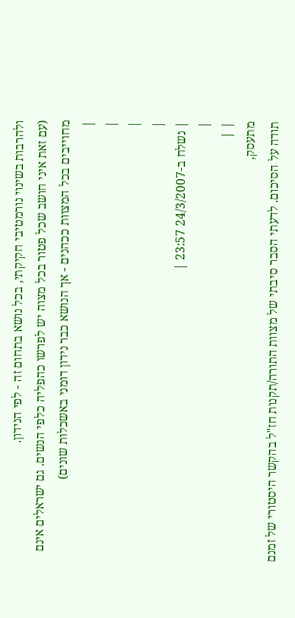ולהרבות בשינוי נורמטיבי חקיקתי, בכל נושא בתחום זה - לפי הנידון.
(עם זאת איני חושב שכל פטור בכל מצוה יש לפרשו כהפליה כלפי הנשים. גם ישראלים אינם מחוייבים בכל המצוות ככהנים - אך הנושא כבר נידון דומני באשכלות שונים)
|
|
|
|
| נשלח ב-24/3/2007 23:57 |
|
| |
מתעסק,
תודה על הסיכום. לדעתי הסבר סיבתי של מצוות התורה/תקנות חז"ל בהקשר היסטורי של זמנם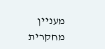מעניין מחקרית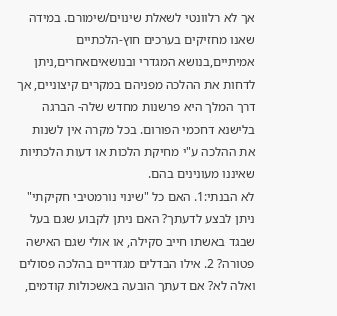אך לא רלוונטי לשאלת שינוים/שימורם. במידה שאנו מחזיקים בערכים חוץ-הלכתיים אמיתיים,בנושא המגדרי ובנושאיםאחרים,ניתן לדחות את ההלכה מפניהם במקרים קיצוניים, אך דרך המלך היא פרשנות מחדש שלה- הברגה בלישנא דחכמי הפורום. בכל מקרה אין לשנות את ההלכה ע"י מחיקת הלכות או דעות הלכתיות שאיננו מעונינים בהם.
לא הבנתי:1. האם כל "שינוי נורמטיבי חקיקתי" ניתן לבצע לדעתך? האם ניתן לקבוע שגם בעל שבגד באשתו חייב סקילה, או אולי שגם האישה פטורה? 2. אילו הבדלים מגדריים בהלכה פסולים ואלה לא? אם דעתך הובעה באשכולות קודמים,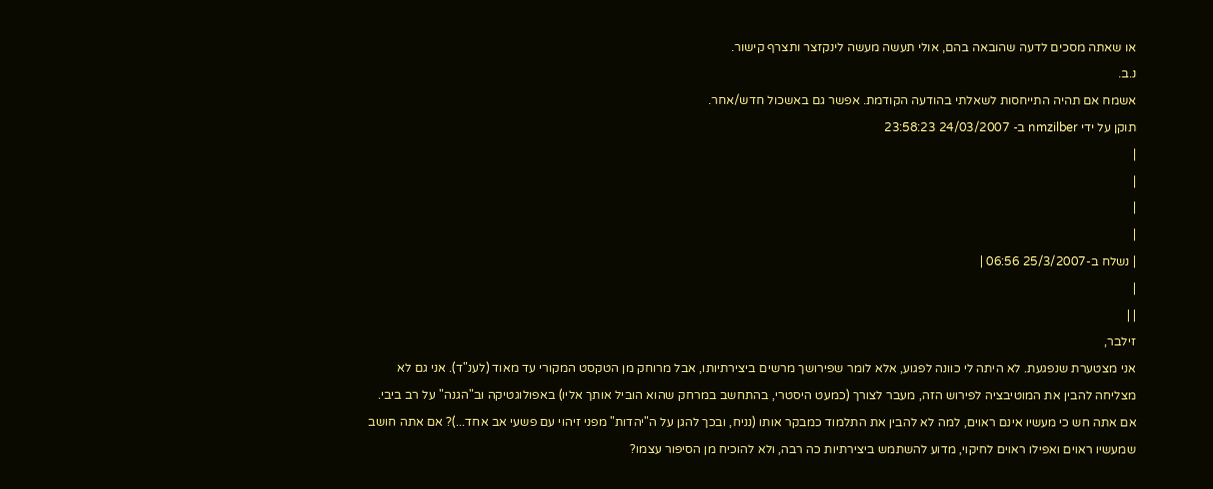או שאתה מסכים לדעה שהובאה בהם, אולי תעשה מעשה לינקזצר ותצרף קישור.
נ.ב.
אשמח אם תהיה התייחסות לשאלתי בהודעה הקודמת. אפשר גם באשכול חדש/אחר.
תוקן על ידי nmzilber ב- 24/03/2007 23:58:23
|
|
|
|
| נשלח ב-25/3/2007 06:56 |
|
| |
זילבר,
אני מצטערת שנפגעת. לא היתה לי כוונה לפגוע, אלא לומר שפירושך מרשים ביצירתיותו, אבל מרוחק מן הטקסט המקורי עד מאוד (לענ"ד). אני גם לא מצליחה להבין את המוטיבציה לפירוש הזה, מעבר לצורך (כמעט היסטרי, בהתחשב במרחק שהוא הוביל אותך אליו) באפולוגטיקה וב"הגנה" על רב ביבי. אם אתה חש כי מעשיו אינם ראוים, למה לא להבין את התלמוד כמבקר אותו (נניח, ובכך להגן על ה"יהדות" מפני זיהוי עם פשעי אב אחד...)? אם אתה חושב שמעשיו ראוים ואפילו ראוים לחיקוי, מדוע להשתמש ביצירתיות כה רבה, ולא להוכיח מן הסיפור עצמו?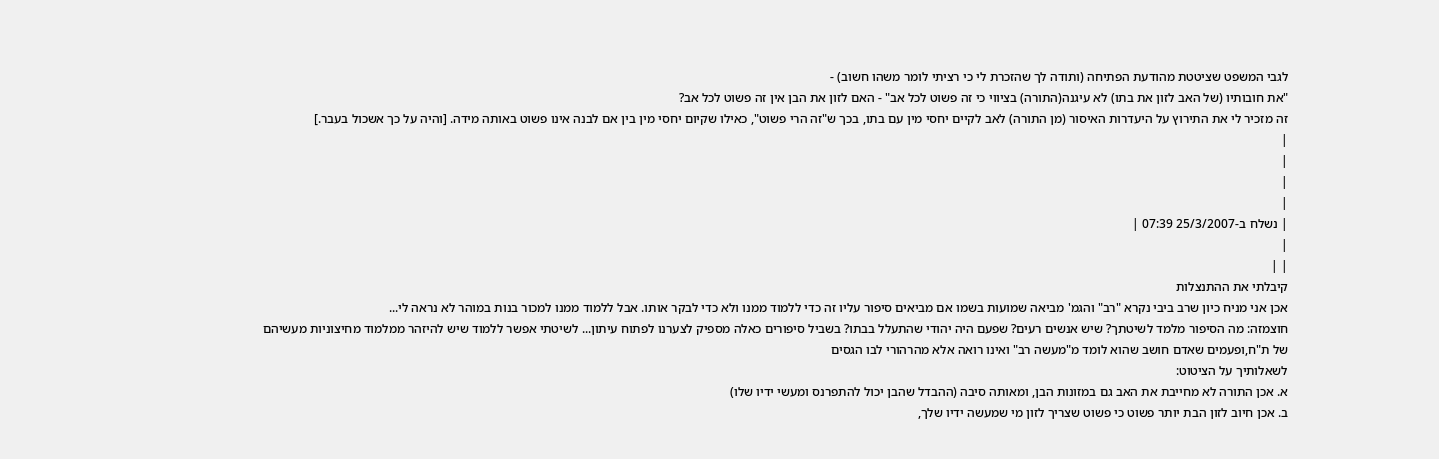לגבי המשפט שציטטת מהודעת הפתיחה (ותודה לך שהזכרת לי כי רציתי לומר משהו חשוב) -
"את חובותיו (של האב לזון את בתו) לא עיגנה(התורה) בציווי כי זה פשוט לכל אב" - האם לזון את הבן אין זה פשוט לכל אב?
זה מזכיר לי את התירוץ על היעדרות האיסור (מן התורה) לאב לקיים יחסי מין עם בתו, בכך ש"זה הרי פשוט", כאילו שקיום יחסי מין בין אם לבנה אינו פשוט באותה מידה. [והיה על כך אשכול בעבר.]
|
|
|
|
| נשלח ב-25/3/2007 07:39 |
|
| |
קיבלתי את ההתנצלות
אכן אני מניח כיון שרב ביבי נקרא "רב" והגמ' מביאה שמועות בשמו אם מביאים סיפור עליו זה כדי ללמוד ממנו ולא כדי לבקר אותו. אבל ללמוד ממנו למכור בנות במוהר לא נראה לי...
חוצמזה: מה הסיפור מלמד לשיטתך? שיש אנשים רעים? שפעם היה יהודי שהתעלל בבתו? בשביל סיפורים כאלה מספיק לצערנו לפתוח עיתון... לשיטתי אפשר ללמוד שיש להיזהר ממלמוד מחיצוניות מעשיהם של ת"ח,ופעמים שאדם חושב שהוא לומד מ"מעשה רב" ואינו רואה אלא מהרהורי לבו הגסים
לשאלותיך על הציטוט:
א. אכן התורה לא מחייבת את האב גם במזונות הבן, ומאותה סיבה (ההבדל שהבן יכול להתפרנס ומעשי ידיו שלו)
ב. אכן חיוב לזון הבת יותר פשוט כי פשוט שצריך לזון מי שמעשה ידיו שלך,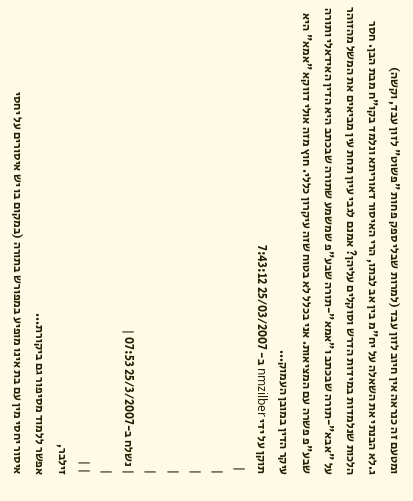ומטעם זה כנראה אין חיוב לזון עבד (למרות שבלי ספק פחות "פשוט" לזון עבד, וקשה)
ג.לא הבנתי את השאלה על יח"מ בין אב לבתו, הרי האיסור דאוריתא ונלמד בקו"ח מבת הבן. חסר הלכות שנלמדות במידות הדרש וסוקלים עליהן? אמנם לגבי עיון תחת עין מביאים את המשל מהזוהר על "אבא"-תורה שבכתב ו"אמא"-תורה שבע"פ שמשמע שתורה שבכתב היא הדין האידאלי ותורה שבע"פ פשרה עם המציאות. אני בכלל לא בטוח שזה עיקרון כללי. חוץ מזה אולי דווקא "אמא" היא עיקר הדין במובן העמוק...
תוקן על ידי nmzilber ב- 25/03/2007 7:43:12
 |
|
|
|
|
| נשלח ב-25/3/2007 07:53 |
|
| |
זילבר,
אפשר ללמוד מסיפור גם ביקורת...
איסור יחסי מין עם בת אינו מופיע במפורש בתורה (במקום בו יש איסורים על יחסי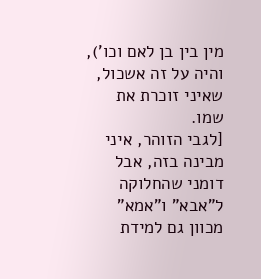מין בין בן לאם וכו'), והיה על זה אשכול, שאיני זוכרת את שמו.
[לגבי הזוהר, איני מבינה בזה, אבל דומני שהחלוקה ל"אבא" ו"אמא" מכוון גם למידת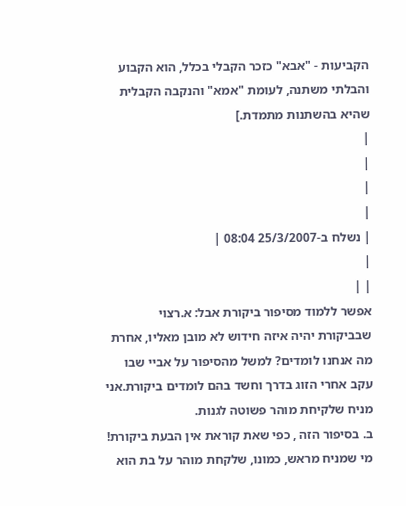הקביעות - "אבא" כזכר הקבלי בכלל, הוא הקבוע והבלתי משתנה, לעומת "אמא" והנקבה הקבלית שהיא בהשתנות מתמדת.]
|
|
|
|
| נשלח ב-25/3/2007 08:04 |
|
| |
אפשר ללמוד מסיפור ביקורת אבל: א.רצוי שבביקורת יהיה איזה חידוש לא מובן מאליו, אחרת מה אנחנו לומדים? למשל מהסיפור על אביי שבו עקב אחרי הזוג בדרך וחשד בהם לומדים ביקורת.אני מניח שלקיחת מוהר פשוטה לגנות.
ב. בסיפור הזה , כפי שאת קוראת אין הבעת ביקורת! מי שמניח מראש, כמונו, שלקחת מוהר על בת הוא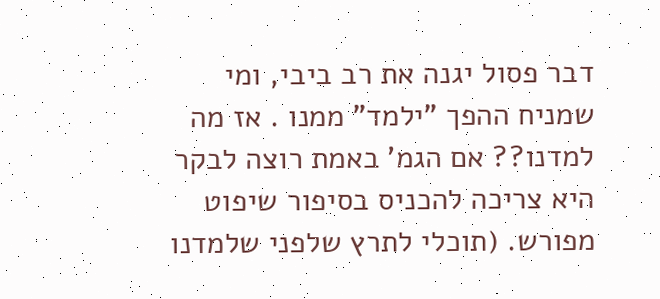דבר פסול יגנה את רב ביבי, ומי שמניח ההפך "ילמד" ממנו . אז מה למדנו?? אם הגמ' באמת רוצה לבקר היא צריכה להכניס בסיפור שיפוט מפורש. (תוכלי לתרץ שלפני שלמדנו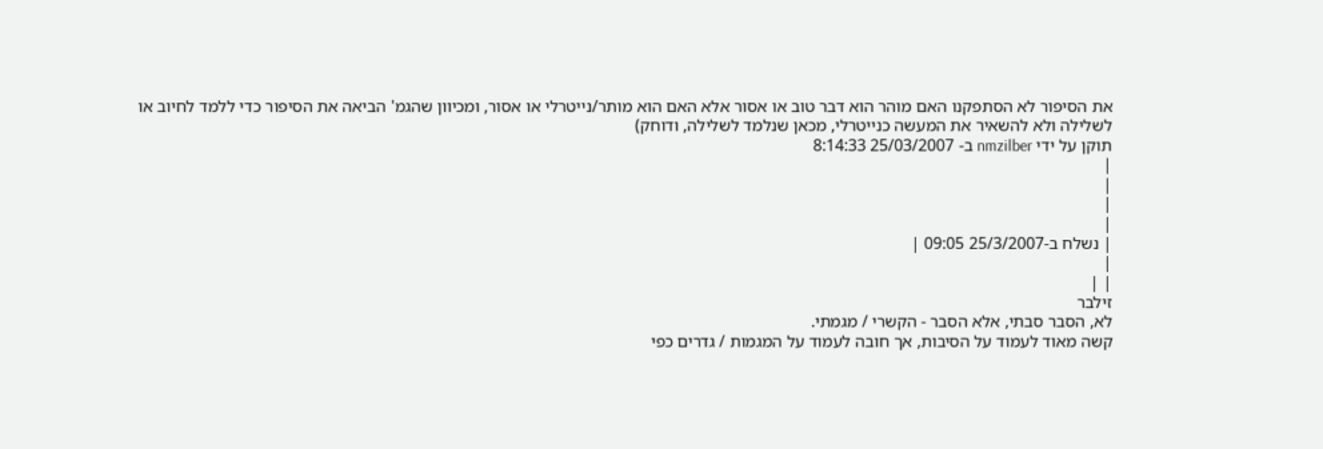את הסיפור לא הסתפקנו האם מוהר הוא דבר טוב או אסור אלא האם הוא מותר/נייטרלי או אסור, ומכיוון שהגמ' הביאה את הסיפור כדי ללמד לחיוב או לשלילה ולא להשאיר את המעשה כנייטרלי, מכאן שנלמד לשלילה, ודוחק)
תוקן על ידי nmzilber ב- 25/03/2007 8:14:33
|
|
|
|
| נשלח ב-25/3/2007 09:05 |
|
| |
זילבר
לא, הסבר סבתי, אלא הסבר - הקשרי / מגמתי.
קשה מאוד לעמוד על הסיבות, אך חובה לעמוד על המגמות / גדרים כפי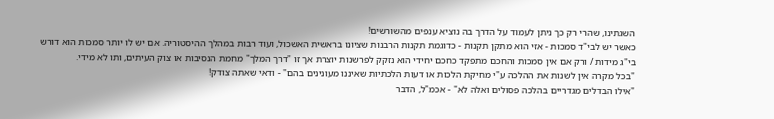השגתינו, שהרי רק כך ניתן לעמוד על הדרך בה נוציא ענפים מהשורשים!
כאשר יש לבי"ד סמכות - אזי הוא מתקן תקנות - כדוגמת תקנות הרבנות שציונו בראשית האשכול, ועוד רבות במהלך ההיסטוריה. אם יש לו יותר סמכות הוא דורש בי"ג מידות / ורק אם אין סמכות והחכם מתפקד כחכם יחידי הוא נזקק לפרשנות יוצרת אך זו "דרך המלך" מחמת הנסיבות או צוק העיתים, ותו לא מידי.
"בכל מקרה אין לשנות את ההלכה ע"י מחיקת הלכות או דעות הלכתיות שאיננו מעונינים בהם" - ודאי שאתה צודק!
"אילו הבדלים מגדריים בהלכה פסולים ואלה לא" - אכמ"ל, הדבר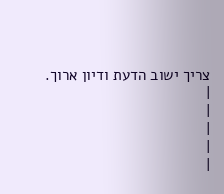צריך ישוב הדעת ודיון ארוך.
|
|
|
|
|